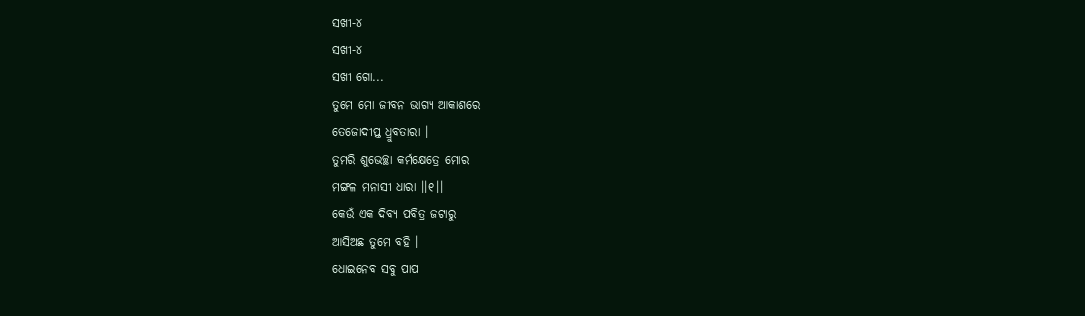ସଖୀ-୪
ସଖୀ-୪
ସଖୀ ଗୋ...
ତୁମେ ମୋ ଜୀବନ ଭାଗ୍ୟ ଆକାଶରେ
ତେଜୋଦୀପ୍ତ ଧ୍ରୁବତାରା ।
ତୁମରି ଶୁଭେଚ୍ଛା କର୍ମକ୍ଷେତ୍ରେ ମୋର
ମଙ୍ଗଳ ମନାସୀ ଧାରା ।।୧।।
କେଉଁ ଏକ ଦିବ୍ୟ ପବିତ୍ର ଜଟାରୁ
ଆସିଅଛ ତୁମେ ବହି ।
ଧୋଇନେବ ସବୁ ପାପ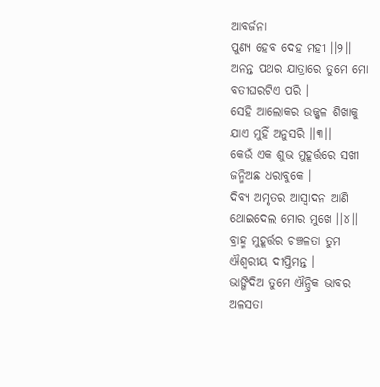ଆବର୍ଜନା
ପୁଣ୍ୟ ହେବ ଦେହ ମହୀ ।।୨।।
ଅନନ୍ତ ପଥର ଯାତ୍ରାରେ ତୁମେ ମୋ
ବତୀଘରଟିଏ ପରି ।
ସେହି ଆଲୋକର ଉଜ୍ଜ୍ବଳ ଶିଖାକୁ
ଯାଏ ମୁହିଁ ଅନୁସରି ।।୩।।
କେଉଁ ଏକ ଶୁଭ ମୁହୂର୍ତ୍ତରେ ସଖୀ
ଜନ୍ମିଅଛ ଧରାବୁକେ ।
ଦିବ୍ୟ ଅମୃତର ଆସ୍ଵାଦନ ଆଣି
ଥୋଇଦେଲ ମୋର ମୁଖେ ।।୪।।
ବ୍ରାହ୍ମ ମୁହୂର୍ତ୍ତର ଚଞ୍ଚଳତା ତୁମ
ଐଶ୍ୱରୀୟ ଦୀପ୍ତିମନ୍ତ ।
ଭାଙ୍ଗିଦିଅ ତୁମେ ଐନ୍ଦ୍ରିକ ଭାବର
ଅଳସତା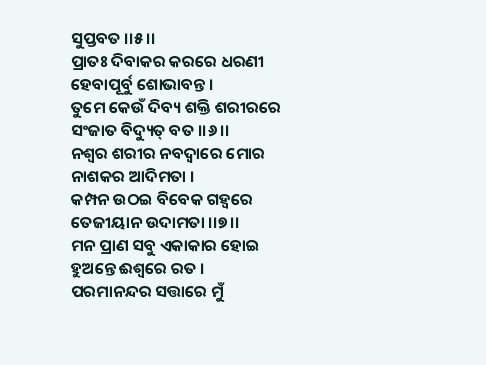ସୁପ୍ତବତ ।।୫।।
ପ୍ରାତଃ ଦିବାକର କରରେ ଧରଣୀ
ହେବାପୂର୍ବୁ ଶୋଭାବନ୍ତ ।
ତୁମେ କେଉଁ ଦିବ୍ୟ ଶକ୍ତି ଶରୀରରେ
ସଂଜାତ ବିଦ୍ୟୁତ୍ ବତ ।।୬।।
ନଶ୍ୱର ଶରୀର ନବଦ୍ବାରେ ମୋର
ନାଶକର ଆଦିମତା ।
କମ୍ପନ ଉଠଇ ବିବେକ ଗହ୍ୱରେ
ତେଜୀୟାନ ଉଦାମତା ।।୭।।
ମନ ପ୍ରାଣ ସବୁ ଏକାକାର ହୋଇ
ହୁଅନ୍ତେ ଈଶ୍ୱରେ ରତ ।
ପରମାନନ୍ଦର ସତ୍ତାରେ ମୁଁ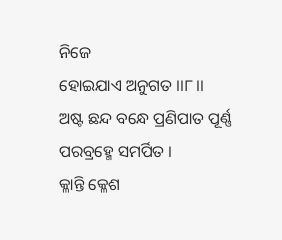ନିଜେ
ହୋଇଯାଏ ଅନୁଗତ ।।୮।।
ଅଷ୍ଟ ଛନ୍ଦ ବନ୍ଧେ ପ୍ରଣିପାତ ପୂର୍ଣ୍ଣ
ପରବ୍ରହ୍ମେ ସମର୍ପିତ ।
କ୍ଳାନ୍ତି କ୍ଳେଶ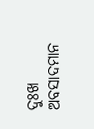ଦୁଃଖ ଅବସାଦମାନ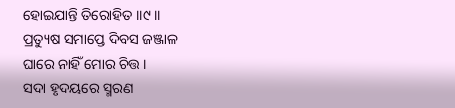ହୋଇଯାନ୍ତି ତିରୋହିତ ।।୯।।
ପ୍ରତ୍ୟୁଷ ସମାପ୍ତେ ଦିବସ ଜଞ୍ଜାଳ
ଘାରେ ନାହିଁ ମୋର ଚିତ୍ତ ।
ସଦା ହୃଦୟରେ ସ୍ମରଣ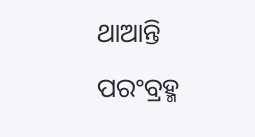ଥାଆନ୍ତି
ପରଂବ୍ରହ୍ମ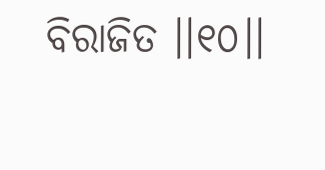ବିରାଜିତ ।।୧୦।।